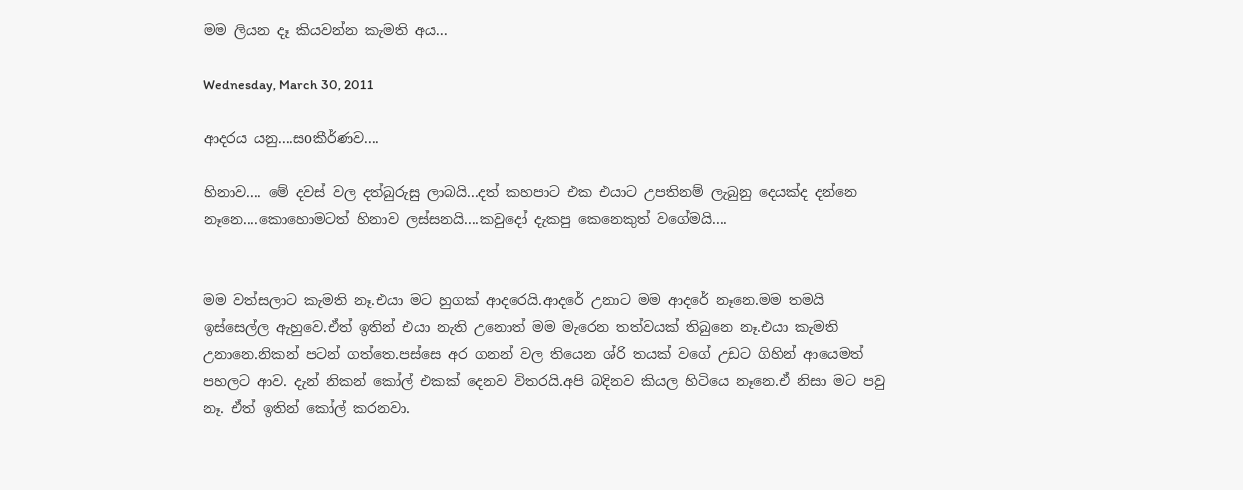මම ලියන දෑ කියවන්න කැමති අය...

Wednesday, March 30, 2011

ආදරය යනු....සoකීර්ණව....

හිනාව.... මේ දවස් වල දත්බුරුසු ලාබයි...දත් කහපාට එක එයාට උපතිනම් ලැබුනු දෙයක්ද දන්නෙ නෑනෙ....කොහොමටත් හිනාව ලස්සනයි....කවුදෝ දැකපු කෙනෙකුත් වගේමයි....


මම වත්සලාට කැමති නෑ.එයා මට හුගක් ආදරෙයි.ආදරේ උනාට මම ආදරේ නෑනෙ.මම තමයි ඉස්සෙල්ල ඇහුවෙ.ඒත් ඉතින් එයා නැති උනොත් මම මැරෙන තත්වයක් තිබුනෙ නෑ.එයා කැමති උනානෙ.නිකන් පටන් ගත්තෙ.පස්සෙ අර ගනන් වල තියෙන ශ්රි තයක් වගේ උඩට ගිහින් ආයෙමත් පහලට ආව. දැන් නිකන් කෝල් එකක් දෙනව විතරයි.අපි බදිනව කියල හිටියෙ නෑනෙ.ඒ නිසා මට පවු නෑ. ඒත් ඉතින් කෝල් කරනවා.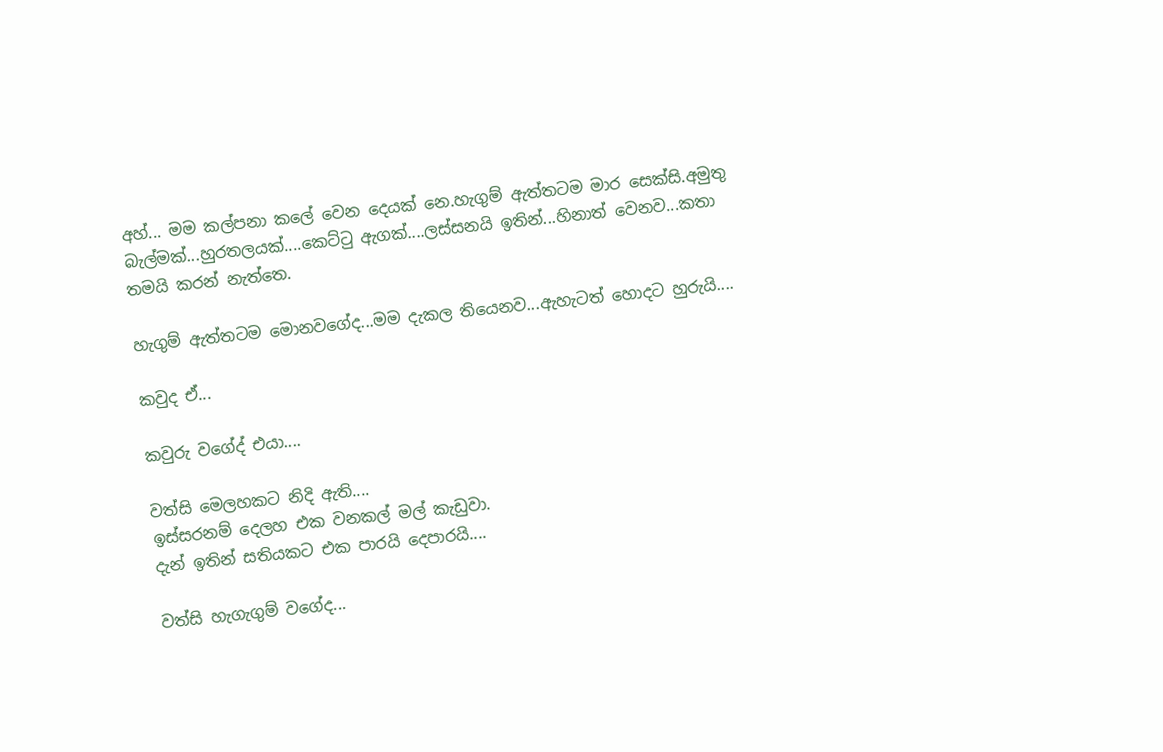අහ්... මම කල්පනා කලේ වෙන දෙයක් නෙ.හැගුම් ඇත්තටම මාර සෙක්සි.අමුතු බැල්මක්...හුරතලයක්....කෙට්ටු ඇගක්....ලස්සනයි ඉතින්...හිනාත් වෙනව...කතා තමයි කරන් නැත්තෙ.

හැගුම් ඇත්තටම මොනවගේද...මම දැකල තියෙනව...ඇහැටත් හොදට හුරුයි....

කවුද ඒ...

කවුරු වගේද් එයා....

වත්සි මෙලහකට නිදි ඇති....
ඉස්සරනම් දෙලහ එක වනකල් මල් කැඩුවා.
දැන් ඉතින් සතියකට එක පාරයි දෙපාරයි....

වත්සි හැගැගුම් වගේද...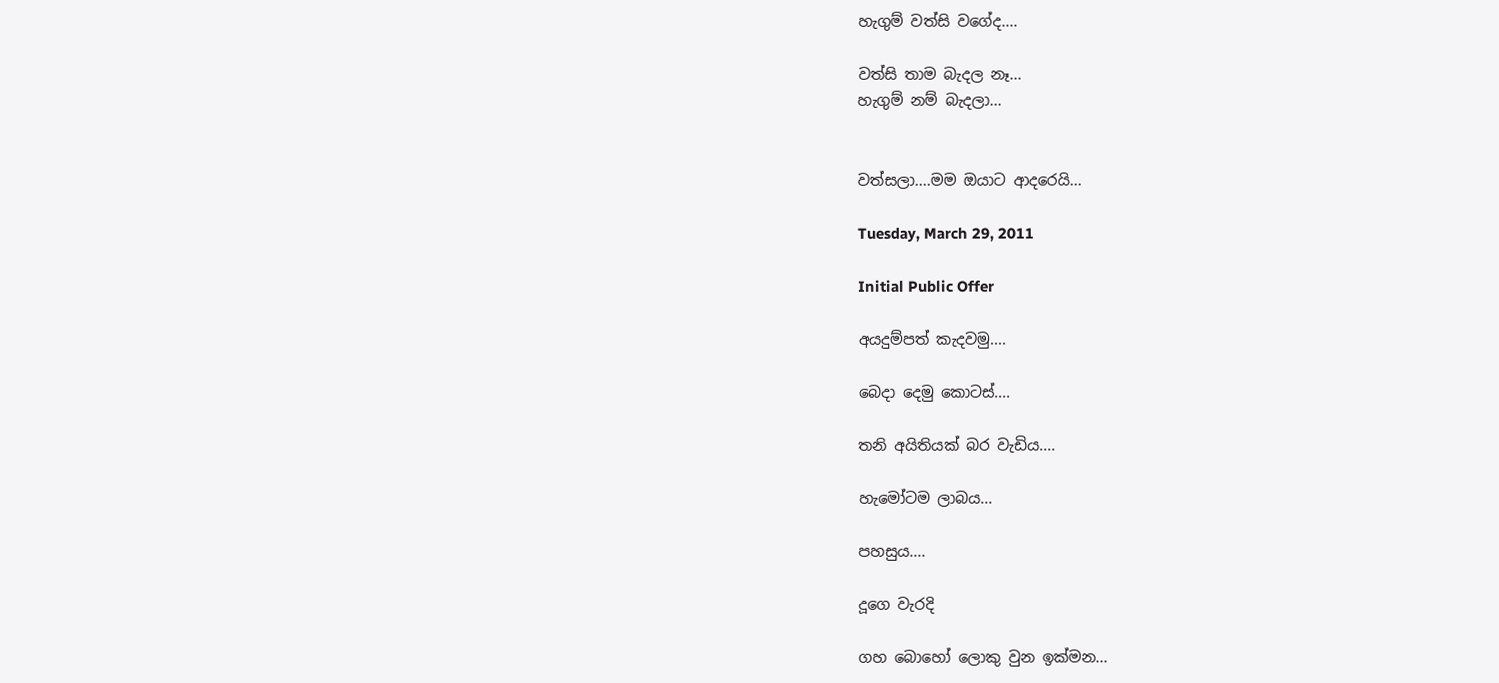හැගුම් වත්සි වගේද....

වත්සි තාම බැදල නෑ...
හැගුම් නම් බැදලා...


වත්සලා....මම ඔයාට ආදරෙයි...

Tuesday, March 29, 2011

Initial Public Offer

අයදුම්පත් කැදවමු....

බෙදා දෙමු කොටස්....

තනි අයිතියක් බර වැඩිය....

හැමෝටම ලාබය...

පහසුය....

දූගෙ වැරදි

ගහ බොහෝ ලොකු වුන ඉක්මන...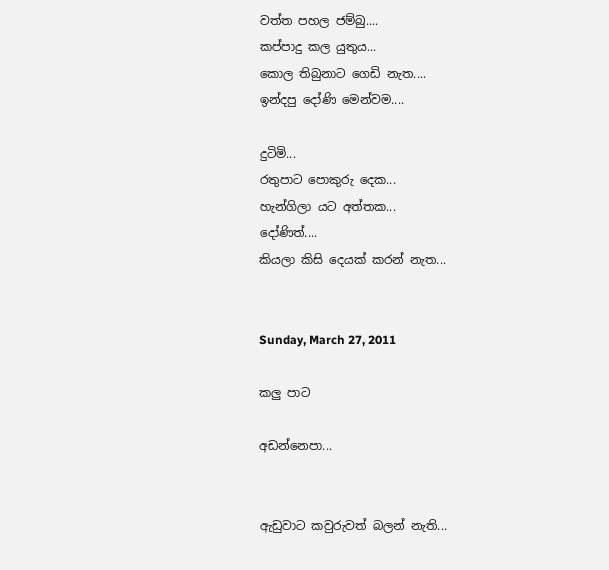වත්ත පහල ජම්බු....
කප්පාදු කල යුතුය...
කොල තිබුනාට ගෙඩි නැත....
ඉන්දපු දෝණි මෙන්වම....

දුටිමි...
රතුපාට පොකුරු දෙක...
හැන්ගිලා යට අත්තක...
දෝණිත්....
කියලා කිසි දෙයක් කරන් නැත...


Sunday, March 27, 2011

කලු පාට

අඩන්නෙපා...


ඇඩුවාට කවුරුවත් බලන් නැති...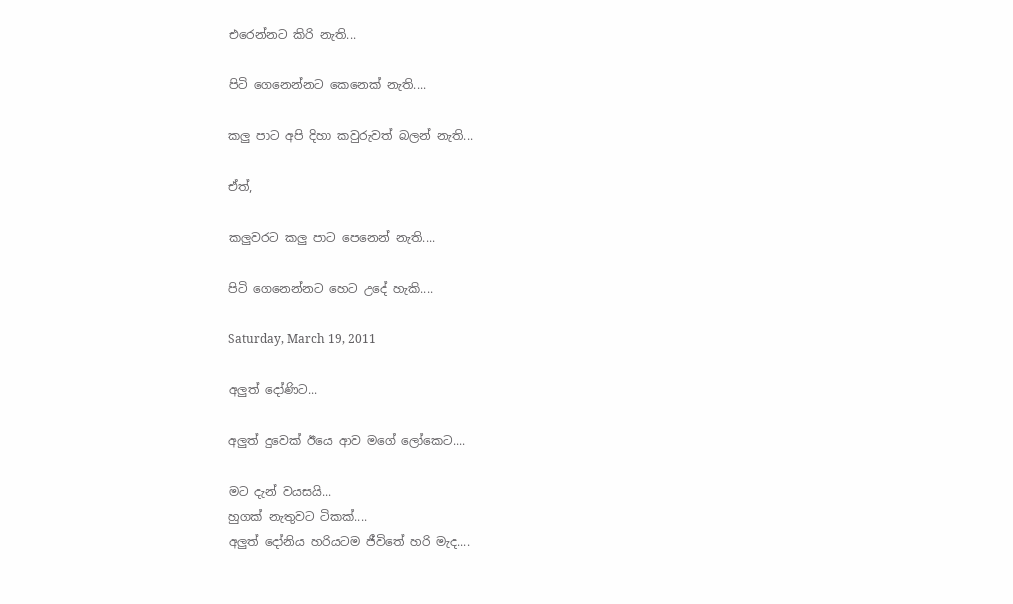එරෙන්නට කිරි නැති...

පිටි ගෙනෙන්නට කෙනෙක් නැති....

කලු පාට අපි දිහා කවුරුවත් බලන් නැති...

ඒත්,

කලුවරට කලු පාට පෙනෙන් නැති....

පිටි ගෙනෙන්නට හෙට උදේ හැකි....

Saturday, March 19, 2011

අලුත් දෝණිට...

අලුත් දුවෙක් ඊයෙ ආව මගේ ලෝකෙට....

මට දැන් වයසයි...
හුගක් නැතුවට ටිකක්....
අලුත් දෝනිය හරියටම ජීවිතේ හරි මැද....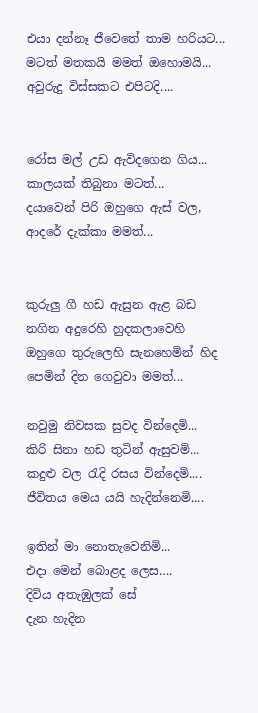එයා දන්නෑ ජීවෙතේ තාම හරියට...
මටත් මතකයි මමත් ඔහොමයි...
අවුරුදු විස්සකට එපිටදි....


රෝස මල් උඩ ඇවිදගෙන ගිය...
කාලයක් තිබුනා මටත්...
දයාවෙන් පිරි ඔහුගෙ ඇස් වල,
ආදරේ දැක්කා මමත්...


කුරුලු ගී හඩ ඇසුන ඇළ බඩ
නගින අදුරෙහි හුදකලාවෙහි
ඔහුගෙ තුරුලෙහි සැනහෙමින් හිද
පෙමින් දින ගෙවුවා මමත්...

නවුමු නිවසක සුවද වින්දෙමි...
කිරි සිනා හඩ තුටින් ඇසුවමි...
කදුළු වල රැදි රසය වින්දෙමි....
ජීවිතය මෙය යයි හැදින්නෙමි....

ඉතින් මා නොතැවෙනිමි...
එදා මෙන් බොළද ලෙස….
දිවිය අතැඹුලක් සේ
දැන හැදින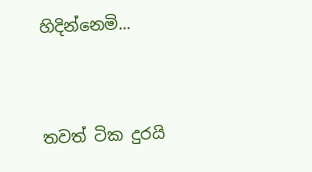හිදින්නෙමි...



තවත් ටික දුරයි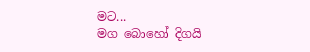මට...
මග බොහෝ දිගයි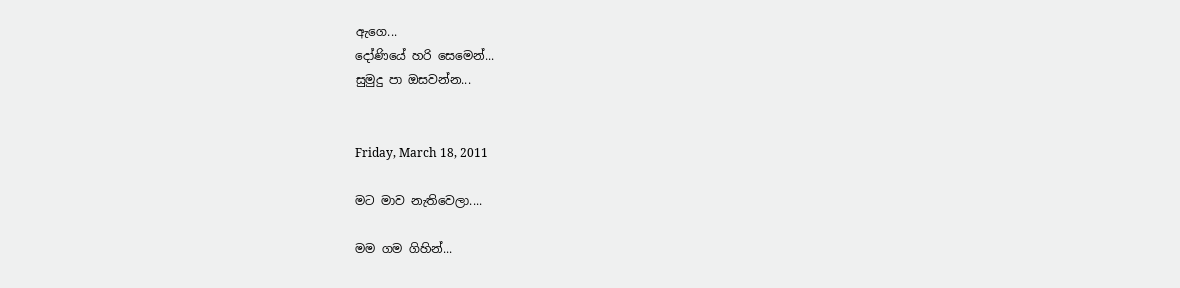ඇගෙ...
දෝණියේ හරි සෙමෙන්...
සුමුදු පා ඔසවන්න...


Friday, March 18, 2011

මට මාව නැතිවෙලා....

මම ගම ගිහින්...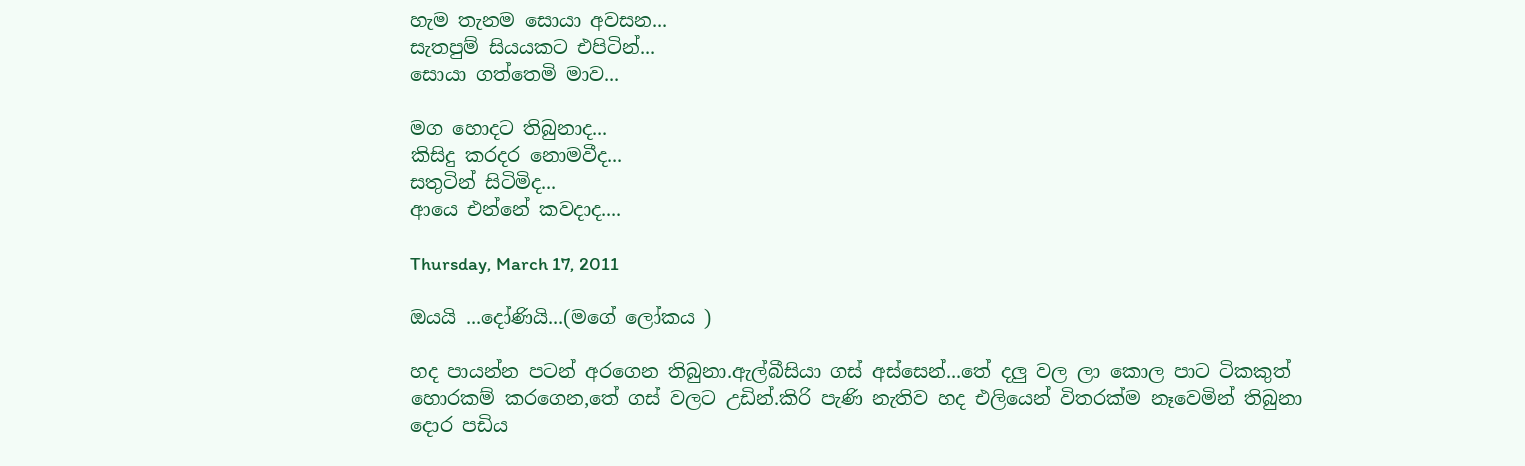හැම තැනම සොයා අවසන...
සැතපුම් සියයකට එපිටින්...
සොයා ගත්තෙමි මාව...

මග හොදට තිබුනාද...
කිසිදු කරදර නොමවීද...
සතුටින් සිටිමිද...
ආයෙ එන්නේ කවදාද....

Thursday, March 17, 2011

ඔයයි ...දෝණියි...(මගේ ලෝකය )

හද පායන්න පටන් අරගෙන තිබුනා.ඇල්බීසියා ගස් අස්සෙන්...තේ දලු වල ලා කොල පාට ටිකකුත් හොරකම් කරගෙන,තේ ගස් වලට උඩින්.කිරි පැණි නැතිව හද එලියෙන් විතරක්ම නෑවෙමින් තිබුනා දොර පඩිය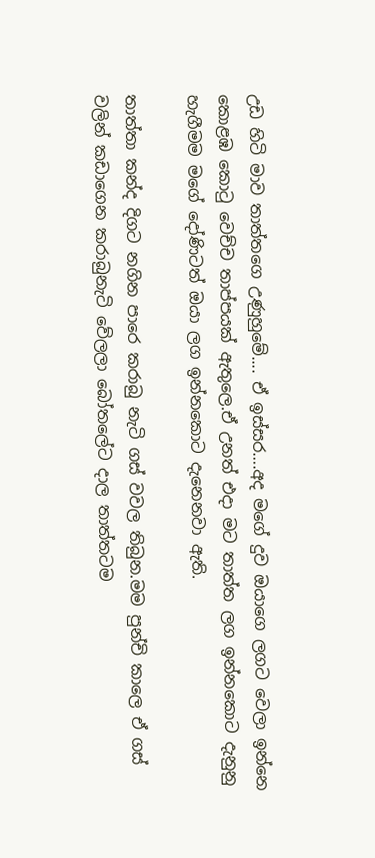උඩ හිටි මාව තාත්තගෙ උණුහුමේ.... ඒ ඉස්සර….අද මගේ දුව ඔයාගෙ ලගට වෙලා ඉන්නෙ කොළඹ කොටු වෙච්ච තාප්පයක් ඇතුලෙ.ඒ උනත් එදා මට තාත්ත ලග ඉන්නකොට දැනුනු හැගීමම මගේ දෝණිටත් ඔයා ලග ඉන්නකොට දැනෙනවා ඇති.

තාත්තා කන්ද දිගට නගින පාරෙ කරාබු නැටි ගස් වවල තිබුන.මම පුන්චි කාලෙ ඒ ගස් වලින් කඩාගෙන කරාබුනැටි වේලලා බෝතලේට දාල තාත්තටම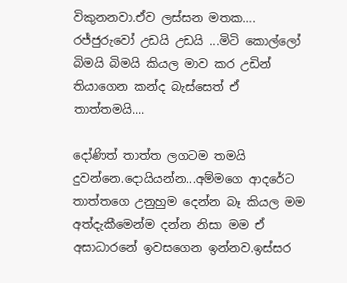විකුනනවා.ඒව ලස්සන මතක…. රජ්ජුරුවෝ උඩයි උඩයි ...මිටි කොල්ලෝ බිමයි බිමයි කියල මාව කර උඩින් තියාගෙන කන්ද බැස්සෙත් ඒ තාත්තමයි....

දෝණිත් තාත්ත ලගටම තමයි දුවන්නෙ.දොයියන්න...අම්මගෙ ආදරේට තාත්තගෙ උනුහුම දෙන්න බෑ කියල මම අත්දැකීමෙන්ම දන්න නිසා මම ඒ අසාධාරනේ ඉවසගෙන ඉන්නව.ඉස්සර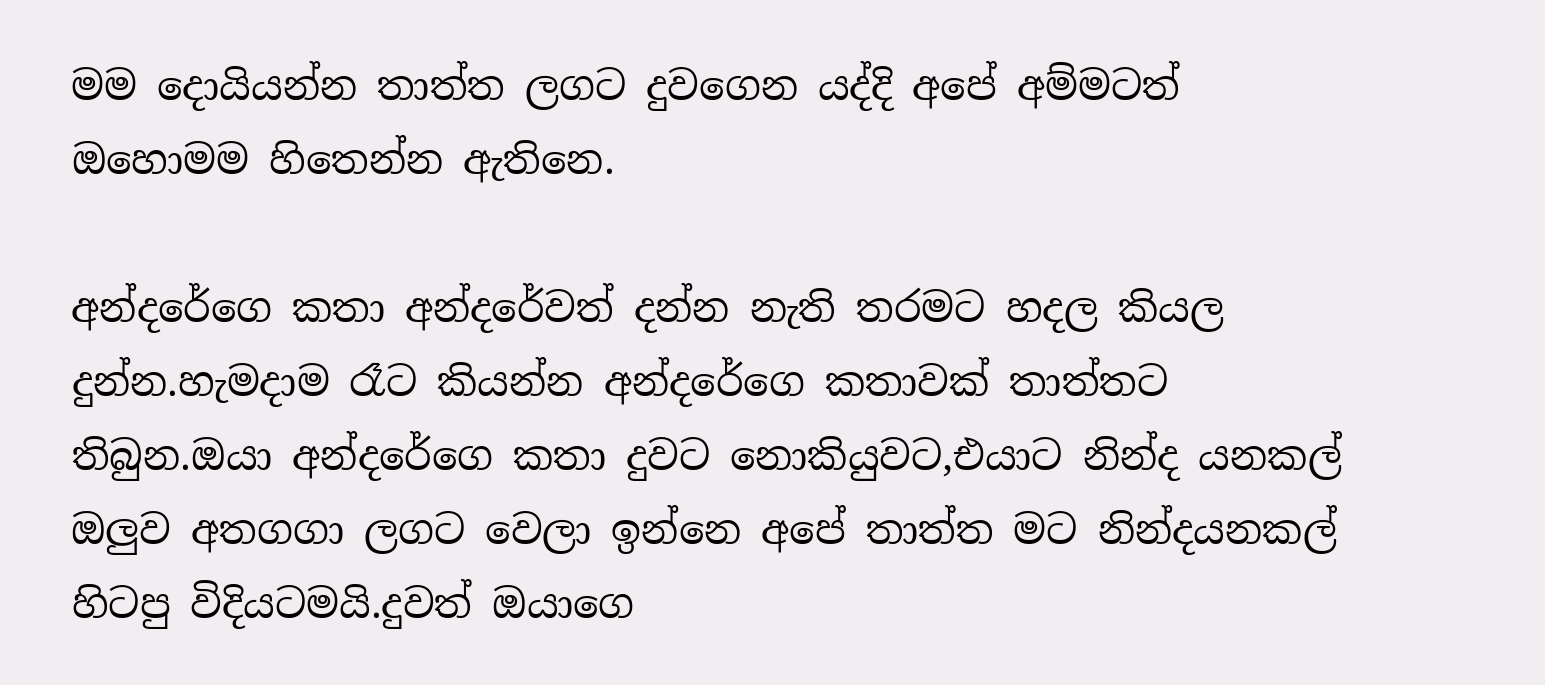මම දොයියන්න තාත්ත ලගට දුවගෙන යද්දි අපේ අම්මටත් ඔහොමම හිතෙන්න ඇතිනෙ.

අන්දරේගෙ කතා අන්දරේවත් දන්න නැති තරමට හදල කියල දුන්න.හැමදාම රෑට කියන්න අන්දරේගෙ කතාවක් තාත්තට තිබුන.ඔයා අන්දරේගෙ කතා දුවට නොකියුවට,එයාට නින්ද යනකල් ඔලුව අතගගා ලගට වෙලා ඉන්නෙ අපේ තාත්ත මට නින්දයනකල් හිටපු විදියටමයි.දුවත් ඔයාගෙ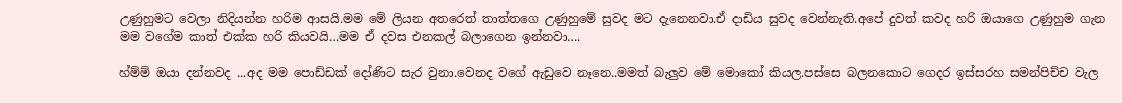උණුහුමට වෙලා නිදියන්න හරිම ආසයි.මම මේ ලියන අතරෙත් තාත්තගෙ උණුහුමේ සුවද මට දැනෙනවා.ඒ දාඩිය සුවද වෙන්නැති.අපේ දුවත් කවද හරි ඔයාගෙ උණුහුම ගැන මම වගේම කාත් එක්ක හරි කියවයි…මම ඒ දවස එනකල් බලාගෙන ඉන්නවා….

හ්ම්ම් ඔයා දන්නවද ...අද මම පොඩ්ඩක් දෝණිට සැර වුනා.වෙනද වගේ ඇඩුවෙ නෑනෙ..මමත් බැලුව මේ මොකෝ කියල.පස්සෙ බලනකොට ගෙදර ඉස්සරහ සමන්පිච්ච වැල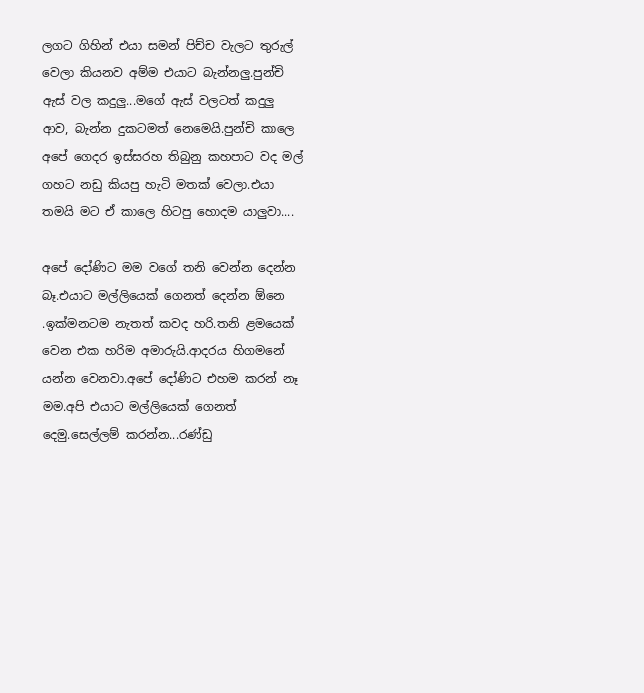ලගට ගිහින් එයා සමන් පිච්ච වැලට තුරුල් වෙලා කියනව අම්ම එයාට බැන්නලු.පුන්චි ඇස් වල කදුලු...මගේ ඇස් වලටත් කදුලු ආව, බැන්න දුකටමත් නෙමෙයි.පුන්චි කාලෙ අපේ ගෙදර ඉස්සරහ තිබුනු කහපාට වද මල් ගහට නඩු කියපු හැටි මතක් වෙලා.එයා තමයි මට ඒ කාලෙ හිටපු හොදම යාලුවා....

අපේ දෝණිට මම වගේ තනි වෙන්න දෙන්න බෑ.එයාට මල්ලියෙක් ගෙනත් දෙන්න ඕනෙ .ඉක්මනටම නැතත් කවද හරි.තනි ළමයෙක් වෙන එක හරිම අමාරුයි.ආදරය හිගමනේ යන්න වෙනවා.අපේ දෝණිට එහම කරන් නෑ මම.අපි එයාට මල්ලියෙක් ගෙනත් දෙමු.සෙල්ලම් කරන්න...රණ්ඩු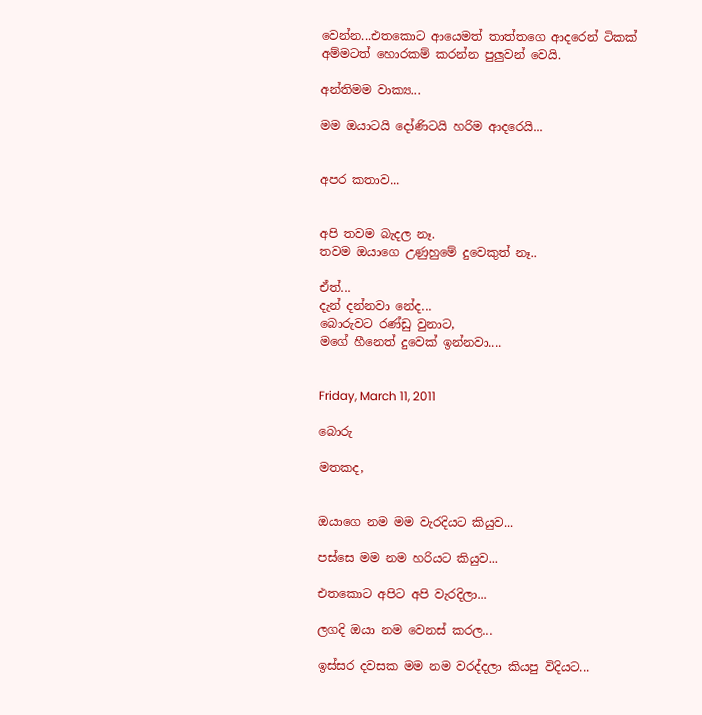වෙන්න...එතකොට ආයෙමත් තාත්තගෙ ආදරෙන් ටිකක් අම්මටත් හොරකම් කරන්න පුලුවන් වෙයි.

අන්තිමම වාක්‍ය...

මම ඔයාටයි දෝණිටයි හරිම ආදරෙයි...


අපර කතාව...


අපි තවම බැදල නෑ.
තවම ඔයාගෙ උණුහුමේ දුවෙකුත් නෑ..

ඒත්...
දැන් දන්නවා නේද...
බොරුවට රණ්ඩු වුනාට,
මගේ හීනෙත් දුවෙක් ඉන්නවා....


Friday, March 11, 2011

බොරු

මතකද,


ඔයාගෙ නම මම වැරදියට කියුව...

පස්සෙ මම නම හරියට කියුව...

එතකොට අපිට අපි වැරදිලා...

ලගදි ඔයා නම වෙනස් කරල...

ඉස්සර දවසක මම නම වරද්දලා කියපු විදියට...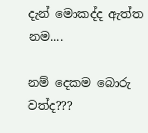දැන් මොකද්ද ඇත්ත නම....

නම් දෙකම බොරු වත්ද???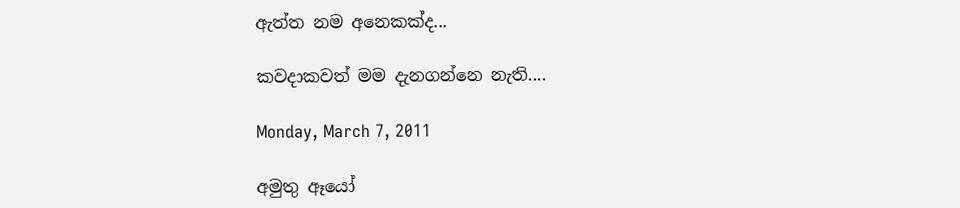ඇත්ත නම අනෙකක්ද...

කවදාකවත් මම දැනගන්නෙ නැති....

Monday, March 7, 2011

අමුතු ඈයෝ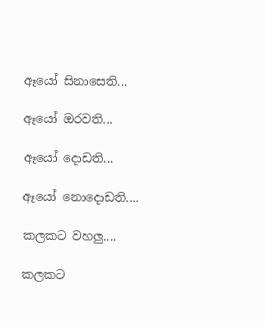ඈයෝ සිනාසෙති...

ඈයෝ ඔරවති...

ඈයෝ දොඩති...

ඈයෝ නොදොඩති....

කලකට වහලු....

කලකට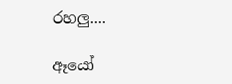රහලු....

ඈයෝ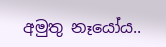අමුතු නෑයෝය..